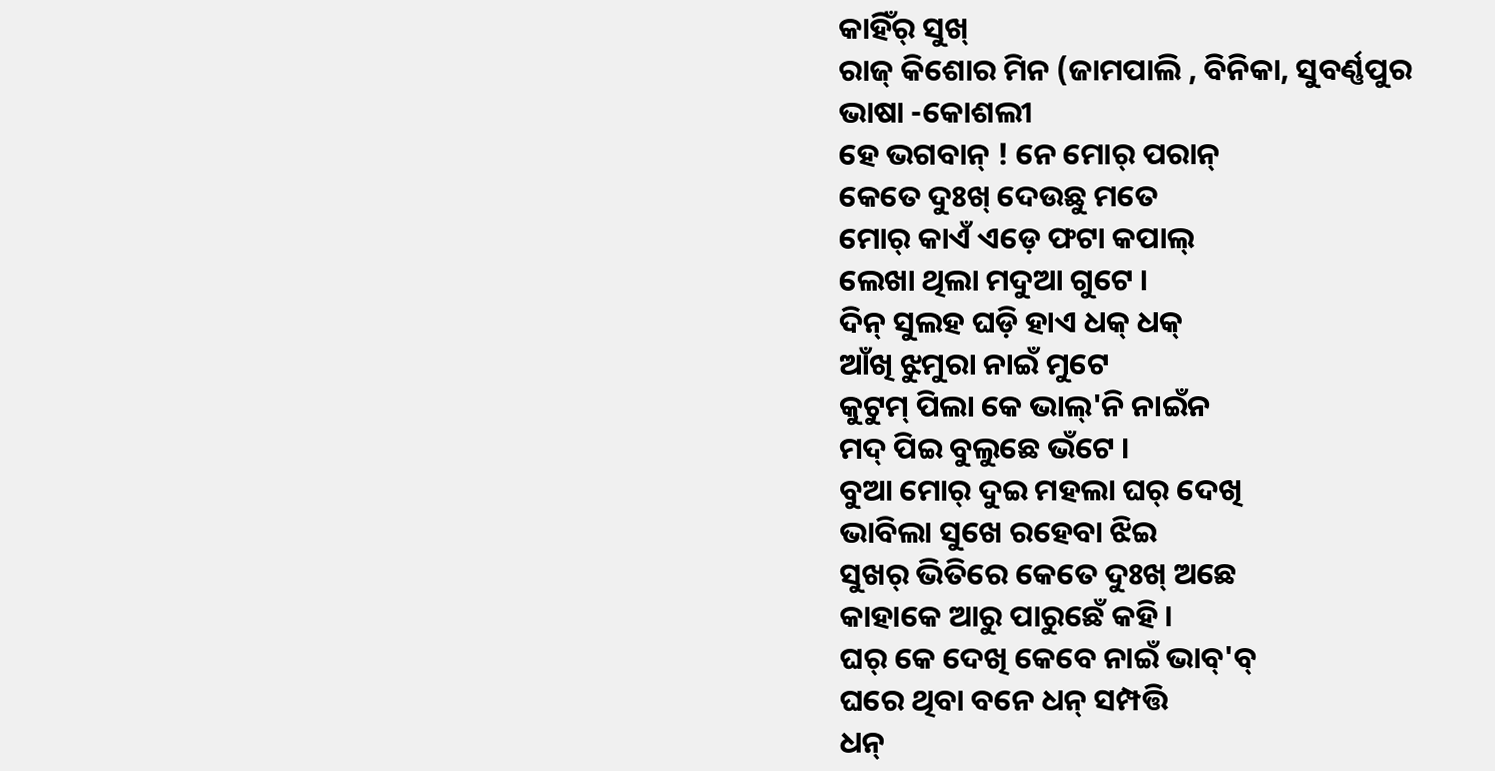କାହିଁର୍ ସୁଖ୍
ରାଜ୍ କିଶୋର ମିନ (ଜାମପାଲି , ବିନିକା, ସୁବର୍ଣ୍ଣପୁର
ଭାଷା -କୋଶଲୀ
ହେ ଭଗବାନ୍ ! ନେ ମୋର୍ ପରାନ୍
କେତେ ଦୁଃଖ୍ ଦେଉଛୁ ମତେ
ମୋର୍ କାଏଁ ଏଡ଼େ ଫଟା କପାଲ୍
ଲେଖା ଥିଲା ମଦୁଆ ଗୁଟେ ।
ଦିନ୍ ସୁଲହ ଘଡ଼ି ହାଏ ଧକ୍ ଧକ୍
ଆଁଖି ଝୁମୁରା ନାଇଁ ମୁଟେ
କୁଟୁମ୍ ପିଲା କେ ଭାଲ୍'ନି ନାଇଁନ
ମଦ୍ ପିଇ ବୁଲୁଛେ ଭଁଟେ ।
ବୁଆ ମୋର୍ ଦୁଇ ମହଲା ଘର୍ ଦେଖି
ଭାବିଲା ସୁଖେ ରହେବା ଝିଇ
ସୁଖର୍ ଭିତିରେ କେତେ ଦୁଃଖ୍ ଅଛେ
କାହାକେ ଆରୁ ପାରୁଛେଁ କହି ।
ଘର୍ କେ ଦେଖି କେବେ ନାଇଁ ଭାବ୍'ବ୍
ଘରେ ଥିବା ବନେ ଧନ୍ ସମ୍ପତ୍ତି
ଧନ୍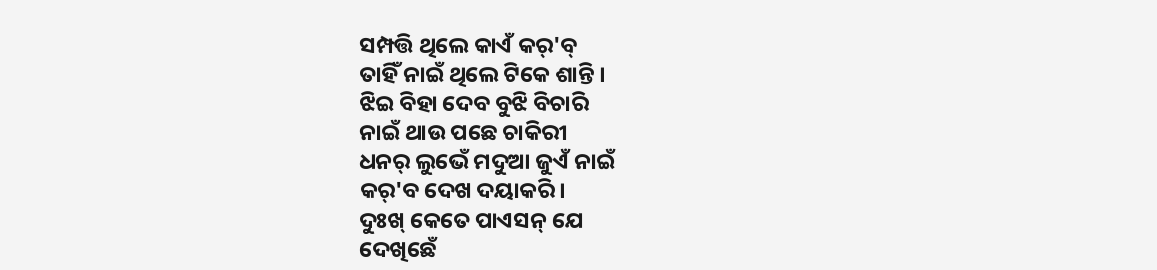ସମ୍ପତ୍ତି ଥିଲେ କାଏଁ କର୍'ବ୍
ତାହିଁ ନାଇଁ ଥିଲେ ଟିକେ ଶାନ୍ତି ।
ଝିଇ ବିହା ଦେବ ବୁଝି ବିଚାରି
ନାଇଁ ଥାଉ ପଛେ ଚାକିରୀ
ଧନର୍ ଲୁଭେଁ ମଦୁଆ ଜୁଏଁ ନାଇଁ
କର୍'ବ ଦେଖ ଦୟାକରି ।
ଦୁଃଖ୍ କେତେ ପାଏସନ୍ ଯେ
ଦେଖିଛେଁ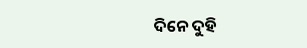ଦିନେ ଦୁହି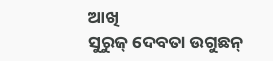ଆଖି
ସୁରୁଜ୍ ଦେବତା ଉଗୁଛନ୍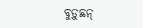ବୁଡ଼ୁଛନ୍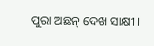ପୁରା ଅଛନ୍ ଦେଖ ସାକ୍ଷୀ ।